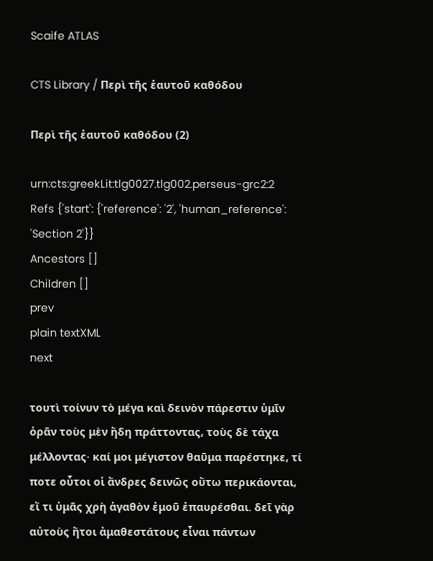Scaife ATLAS

CTS Library / Περὶ τῆς ἑαυτοῦ καθόδου

Περὶ τῆς ἑαυτοῦ καθόδου (2)

urn:cts:greekLit:tlg0027.tlg002.perseus-grc2:2
Refs {'start': {'reference': '2', 'human_reference': 'Section 2'}}
Ancestors []
Children []
prev
plain textXML
next

τουτὶ τοίνυν τὸ μέγα καὶ δεινὸν πάρεστιν ὑμῖν ὁρᾶν τοὺς μὲν ἤδη πράττοντας, τοὺς δὲ τάχα μέλλοντας· καί μοι μέγιστον θαῦμα παρέστηκε, τί ποτε οὗτοι οἱ ἄνδρες δεινῶς οὕτω περικάονται, εἴ τι ὑμᾶς χρὴ ἀγαθὸν ἐμοῦ ἐπαυρέσθαι. δεῖ γὰρ αὐτοὺς ἤτοι ἀμαθεστάτους εἶναι πάντων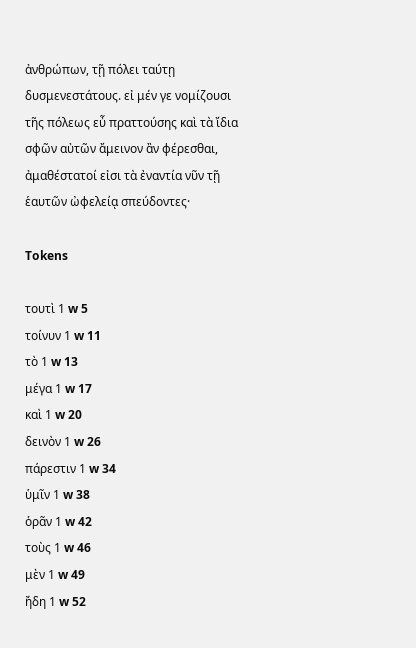ἀνθρώπων, τῇ πόλει ταύτῃ δυσμενεστάτους. εἰ μέν γε νομίζουσι τῆς πόλεως εὖ πραττούσης καὶ τὰ ἴδια σφῶν αὐτῶν ἄμεινον ἂν φέρεσθαι, ἀμαθέστατοί εἰσι τὰ ἐναντία νῦν τῇ ἑαυτῶν ὠφελείᾳ σπεύδοντες·

Tokens

τουτὶ 1 w 5
τοίνυν 1 w 11
τὸ 1 w 13
μέγα 1 w 17
καὶ 1 w 20
δεινὸν 1 w 26
πάρεστιν 1 w 34
ὑμῖν 1 w 38
ὁρᾶν 1 w 42
τοὺς 1 w 46
μὲν 1 w 49
ἤδη 1 w 52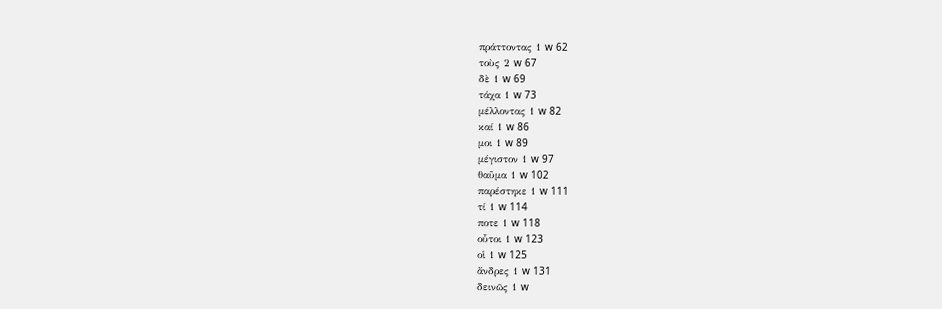πράττοντας 1 w 62
τοὺς 2 w 67
δὲ 1 w 69
τάχα 1 w 73
μέλλοντας 1 w 82
καί 1 w 86
μοι 1 w 89
μέγιστον 1 w 97
θαῦμα 1 w 102
παρέστηκε 1 w 111
τί 1 w 114
ποτε 1 w 118
οὗτοι 1 w 123
οἱ 1 w 125
ἄνδρες 1 w 131
δεινῶς 1 w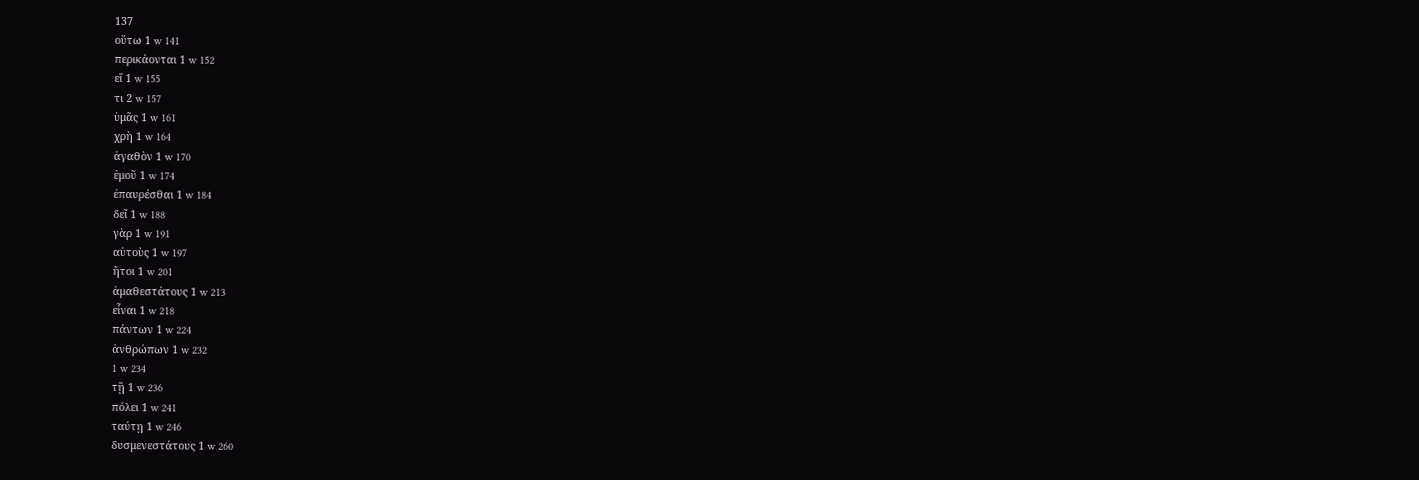137
οὕτω 1 w 141
περικάονται 1 w 152
εἴ 1 w 155
τι 2 w 157
ὑμᾶς 1 w 161
χρὴ 1 w 164
ἀγαθὸν 1 w 170
ἐμοῦ 1 w 174
ἐπαυρέσθαι 1 w 184
δεῖ 1 w 188
γὰρ 1 w 191
αὐτοὺς 1 w 197
ἤτοι 1 w 201
ἀμαθεστάτους 1 w 213
εἶναι 1 w 218
πάντων 1 w 224
ἀνθρώπων 1 w 232
1 w 234
τῇ 1 w 236
πόλει 1 w 241
ταύτῃ 1 w 246
δυσμενεστάτους 1 w 260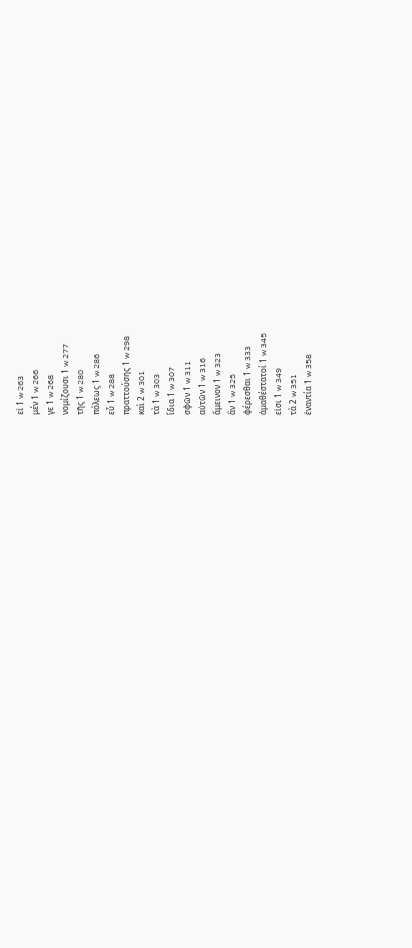εἰ 1 w 263
μέν 1 w 266
γε 1 w 268
νομίζουσι 1 w 277
τῆς 1 w 280
πόλεως 1 w 286
εὖ 1 w 288
πραττούσης 1 w 298
καὶ 2 w 301
τὰ 1 w 303
ἴδια 1 w 307
σφῶν 1 w 311
αὐτῶν 1 w 316
ἄμεινον 1 w 323
ἂν 1 w 325
φέρεσθαι 1 w 333
ἀμαθέστατοί 1 w 345
εἰσι 1 w 349
τὰ 2 w 351
ἐναντία 1 w 358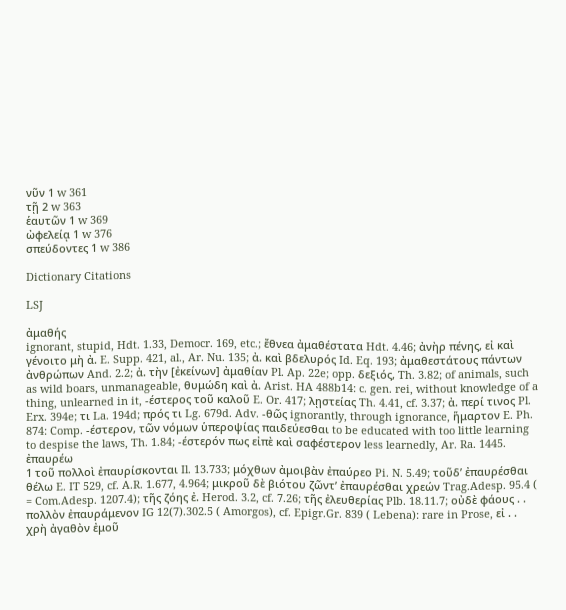νῦν 1 w 361
τῇ 2 w 363
ἑαυτῶν 1 w 369
ὠφελείᾳ 1 w 376
σπεύδοντες 1 w 386

Dictionary Citations

LSJ

ἀμαθής
ignorant, stupid, Hdt. 1.33, Democr. 169, etc.; ἔθνεα ἀμαθέστατα Hdt. 4.46; ἀνὴρ πένης, εἰ καὶ γένοιτο μὴ ἀ. E. Supp. 421, al., Ar. Nu. 135; ἀ. καὶ βδελυρός Id. Eq. 193; ἀμαθεστάτους πάντων ἀνθρώπων And. 2.2; ἀ. τὴν [ἐκείνων] ἀμαθίαν Pl. Ap. 22e; opp. δεξιός, Th. 3.82; of animals, such as wild boars, unmanageable, θυμώδη καὶ ἀ. Arist. HA 488b14: c. gen. rei, without knowledge of a thing, unlearned in it, -έστερος τοῦ καλοῦ E. Or. 417; λῃστείας Th. 4.41, cf. 3.37; ἀ. περί τινος Pl. Erx. 394e; τι La. 194d; πρός τι Lg. 679d. Adv. -θῶς ignorantly, through ignorance, ἥμαρτον E. Ph. 874: Comp. -έστερον, τῶν νόμων ὑπεροψίας παιδεύεσθαι to be educated with too little learning to despise the laws, Th. 1.84; -έστερόν πως εἰπὲ καὶ σαφέστερον less learnedly, Ar. Ra. 1445.
ἐπαυρέω
1 τοῦ πολλοὶ ἐπαυρίσκονται Il. 13.733; μόχθων ἀμοιβὰν ἐπαύρεο Pi. N. 5.49; τοῦδʼ ἐπαυρέσθαι θέλω E. IT 529, cf. A.R. 1.677, 4.964; μικροῦ δὲ βιότου ζῶντʼ ἐπαυρέσθαι χρεών Trag.Adesp. 95.4 ( = Com.Adesp. 1207.4); τῆς ζόης ἐ. Herod. 3.2, cf. 7.26; τῆς ἐλευθερίας Plb. 18.11.7; οὐδὲ φάους . . πολλὸν ἐπαυράμενον IG 12(7).302.5 ( Amorgos), cf. Epigr.Gr. 839 ( Lebena): rare in Prose, εἰ . . χρὴ ἀγαθὸν ἐμοῦ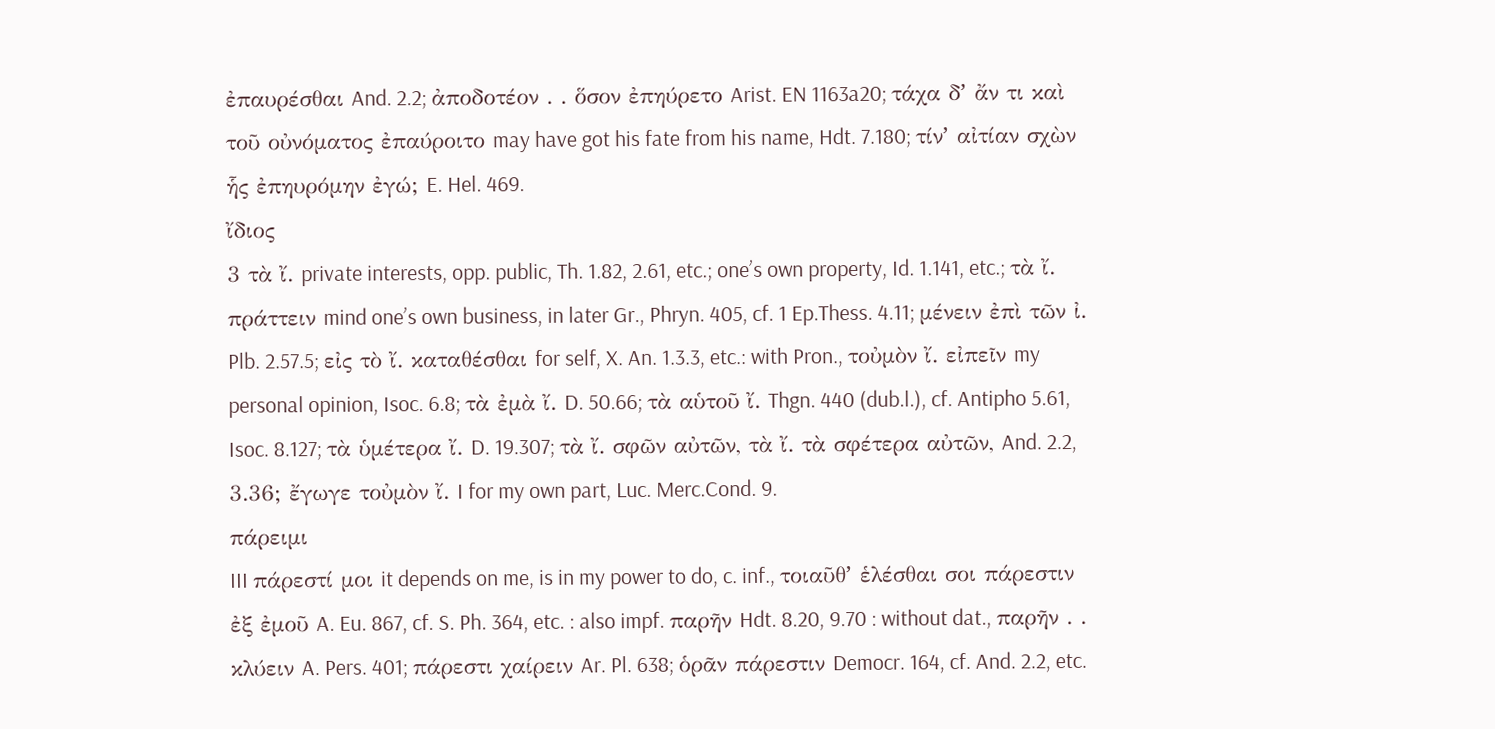ἐπαυρέσθαι And. 2.2; ἀποδοτέον . . ὅσον ἐπηύρετο Arist. EN 1163a20; τάχα δʼ ἄν τι καὶ τοῦ οὐνόματος ἐπαύροιτο may have got his fate from his name, Hdt. 7.180; τίνʼ αἰτίαν σχὼν ἧς ἐπηυρόμην ἐγώ; E. Hel. 469.
ἴδιος
3 τὰ ἴ. private interests, opp. public, Th. 1.82, 2.61, etc.; oneʼs own property, Id. 1.141, etc.; τὰ ἴ. πράττειν mind oneʼs own business, in later Gr., Phryn. 405, cf. 1 Ep.Thess. 4.11; μένειν ἐπὶ τῶν ἰ. Plb. 2.57.5; εἰς τὸ ἴ. καταθέσθαι for self, X. An. 1.3.3, etc.: with Pron., τοὐμὸν ἴ. εἰπεῖν my personal opinion, Isoc. 6.8; τὰ ἐμὰ ἴ. D. 50.66; τὰ αὑτοῦ ἴ. Thgn. 440 (dub.l.), cf. Antipho 5.61, Isoc. 8.127; τὰ ὑμέτερα ἴ. D. 19.307; τὰ ἴ. σφῶν αὐτῶν, τὰ ἴ. τὰ σφέτερα αὐτῶν, And. 2.2, 3.36; ἔγωγε τοὐμὸν ἴ. I for my own part, Luc. Merc.Cond. 9.
πάρειμι
III πάρεστί μοι it depends on me, is in my power to do, c. inf., τοιαῦθʼ ἑλέσθαι σοι πάρεστιν ἐξ ἐμοῦ A. Eu. 867, cf. S. Ph. 364, etc. : also impf. παρῆν Hdt. 8.20, 9.70 : without dat., παρῆν . . κλύειν A. Pers. 401; πάρεστι χαίρειν Ar. Pl. 638; ὁρᾶν πάρεστιν Democr. 164, cf. And. 2.2, etc.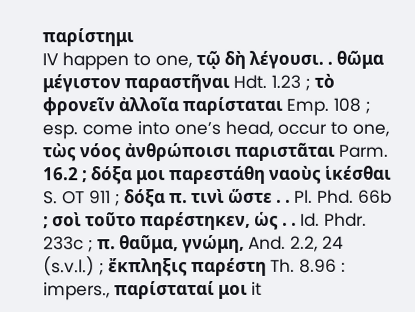παρίστημι
IV happen to one, τῷ δὴ λέγουσι. . θῶμα μέγιστον παραστῆναι Hdt. 1.23 ; τὸ φρονεῖν ἀλλοῖα παρίσταται Emp. 108 ; esp. come into oneʼs head, occur to one, τὼς νόος ἀνθρώποισι παριστᾶται Parm. 16.2 ; δόξα μοι παρεστάθη ναοὺς ἱκέσθαι S. OT 911 ; δόξα π. τινὶ ὥστε . . Pl. Phd. 66b ; σοὶ τοῦτο παρέστηκεν, ὡς . . Id. Phdr. 233c ; π. θαῦμα, γνώμη, And. 2.2, 24 (s.v.l.) ; ἔκπληξις παρέστη Th. 8.96 : impers., παρίσταταί μοι it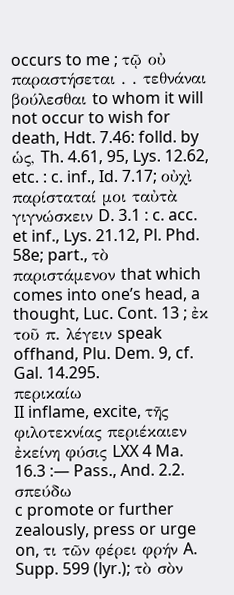occurs to me ; τῷ οὐ παραστήσεται . . τεθνάναι βούλεσθαι to whom it will not occur to wish for death, Hdt. 7.46: folld. by ὡς, Th. 4.61, 95, Lys. 12.62, etc. : c. inf., Id. 7.17; οὐχὶ παρίσταταί μοι ταὐτὰ γιγνώσκειν D. 3.1 : c. acc. et inf., Lys. 21.12, Pl. Phd. 58e; part., τὸ παριστάμενον that which comes into oneʼs head, a thought, Luc. Cont. 13 ; ἐκ τοῦ π. λέγειν speak offhand, Plu. Dem. 9, cf. Gal. 14.295.
περικαίω
II inflame, excite, τῆς φιλοτεκνίας περιέκαιεν ἐκείνη φύσις LXX 4 Ma. 16.3 :— Pass., And. 2.2.
σπεύδω
c promote or further zealously, press or urge on, τι τῶν φέρει φρήν A. Supp. 599 (lyr.); τὸ σὸν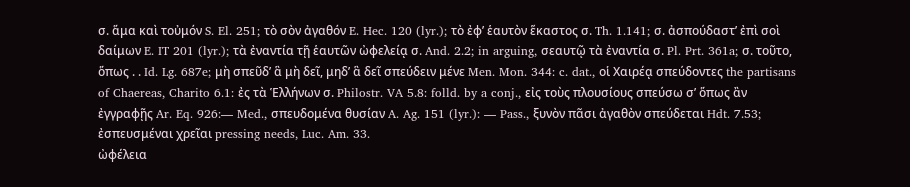σ. ἅμα καὶ τοὐμόν S. El. 251; τὸ σὸν ἀγαθόν E. Hec. 120 (lyr.); τὸ ἐφʼ ἑαυτὸν ἕκαστος σ. Th. 1.141; σ. ἀσπούδαστʼ ἐπὶ σοὶ δαίμων E. IT 201 (lyr.); τὰ ἐναντία τῇ ἑαυτῶν ὠφελείᾳ σ. And. 2.2; in arguing, σεαυτῷ τὰ ἐναντία σ. Pl. Prt. 361a; σ. τοῦτο, ὅπως . . Id. Lg. 687e; μὴ σπεῦδʼ ἃ μὴ δεῖ, μηδʼ ἃ δεῖ σπεύδειν μένε Men. Mon. 344: c. dat., οἱ Χαιρέᾳ σπεύδοντες the partisans of Chaereas, Charito 6.1: ἐς τὰ Ἑλλήνων σ. Philostr. VA 5.8: folld. by a conj., εἰς τοὺς πλουσίους σπεύσω σʼ ὅπως ἂν ἐγγραφῇς Ar. Eq. 926:— Med., σπευδομένα θυσίαν A. Ag. 151 (lyr.): — Pass., ξυνὸν πᾶσι ἀγαθὸν σπεύδεται Hdt. 7.53; ἐσπευσμέναι χρεῖαι pressing needs, Luc. Am. 33.
ὠφέλεια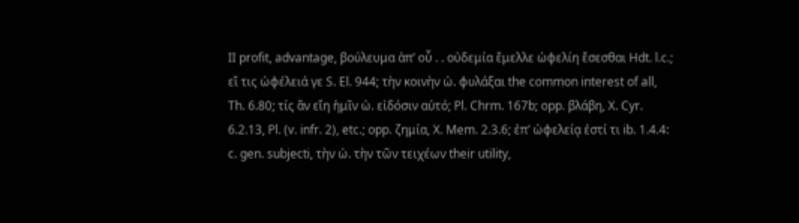II profit, advantage, βούλευμα ἀπʼ οὗ . . οὐδεμία ἔμελλε ὠφελίη ἔσεσθαι Hdt. l.c.; εἴ τις ὠφέλειά γε S. El. 944; τὴν κοινὴν ὠ. φυλάξαι the common interest of all, Th. 6.80; τίς ἂν εἴη ἡμῖν ὠ. εἰδόσιν αὐτό; Pl. Chrm. 167b; opp. βλάβη, X. Cyr. 6.2.13, Pl. (v. infr. 2), etc.; opp. ζημία, X. Mem. 2.3.6; ἐπʼ ὠφελείᾳ ἐστί τι ib. 1.4.4: c. gen. subjecti, τὴν ὠ. τὴν τῶν τειχέων their utility,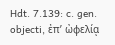Hdt. 7.139: c. gen. objecti, ἐπʼ ὠφελίᾳ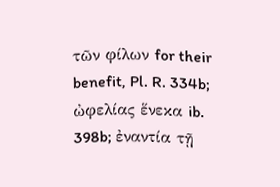τῶν φίλων for their benefit, Pl. R. 334b; ὠφελίας ἕνεκα ib. 398b; ἐναντία τῇ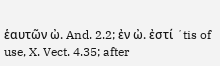ἑαυτῶν ὠ. And. 2.2; ἐν ὠ. ἐστί ʼtis of use, X. Vect. 4.35; after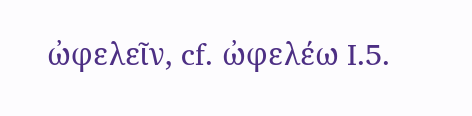ὠφελεῖν, cf. ὠφελέω I.5.